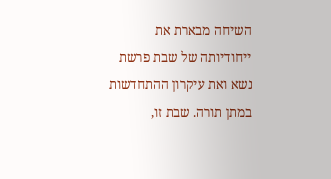השיחה מבארת את ייחודיותה של שבת פרשת נשא ואת עיקרון ההתחדשות במתן תורה. שבת זו,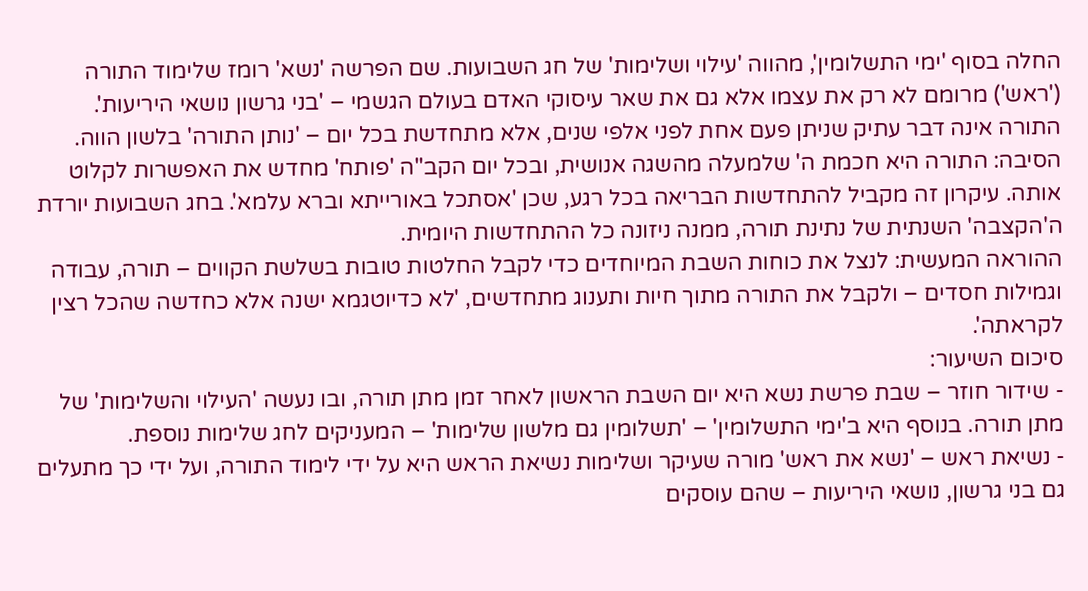החלה בסוף 'ימי התשלומין', מהווה 'עילוי ושלימות' של חג השבועות. שם הפרשה 'נשא' רומז שלימוד התורה ('ראש') מרומם לא רק את עצמו אלא גם את שאר עיסוקי האדם בעולם הגשמי – 'בני גרשון נושאי היריעות'.
התורה אינה דבר עתיק שניתן פעם אחת לפני אלפי שנים, אלא מתחדשת בכל יום – 'נותן התורה' בלשון הווה. הסיבה: התורה היא חכמת ה' שלמעלה מהשגה אנושית, ובכל יום הקב"ה 'פותח' מחדש את האפשרות לקלוט אותה. עיקרון זה מקביל להתחדשות הבריאה בכל רגע, שכן 'אסתכל באורייתא וברא עלמא'. בחג השבועות יורדת ה'הקצבה' השנתית של נתינת תורה, ממנה ניזונה כל ההתחדשות היומית.
ההוראה המעשית: לנצל את כוחות השבת המיוחדים כדי לקבל החלטות טובות בשלשת הקווים – תורה, עבודה וגמילות חסדים – ולקבל את התורה מתוך חיות ותענוג מתחדשים, 'לא כדיוטגמא ישנה אלא כחדשה שהכל רצין לקראתה'.
סיכום השיעור:
- שידור חוזר – שבת פרשת נשא היא יום השבת הראשון לאחר זמן מתן תורה, ובו נעשה 'העילוי והשלימות' של מתן תורה. בנוסף היא ב'ימי התשלומין' – 'תשלומין גם מלשון שלימות' – המעניקים לחג שלימות נוספת.
- נשיאת ראש – 'נשא את ראש' מורה שעיקר ושלימות נשיאת הראש היא על ידי לימוד התורה, ועל ידי כך מתעלים גם בני גרשון, נושאי היריעות – שהם עוסקים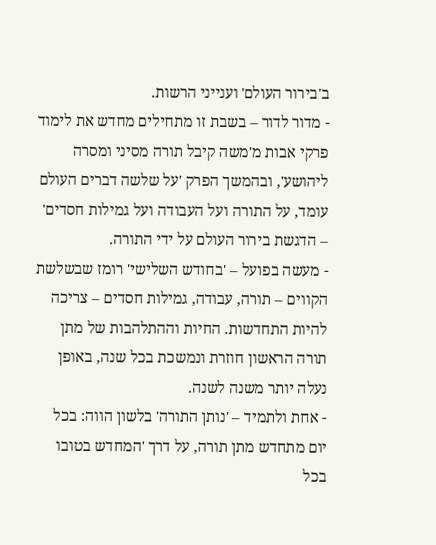ב'בירור העולם' וענייני הרשות.
- מדור לדור – בשבת זו מתחילים מחדש את לימוד פרקי אבות מ'משה קיבל תורה מסיני ומסרה ליהושע', ובהמשך הפרק 'על שלשה דברים העולם עומד, על התורה ועל העבודה ועל גמילות חסדים' – הדגשת בירור העולם על ידי התורה.
- מעשה בפועל – 'בחודש השלישי' רומז שבשלשת הקווים – תורה, עבודה, גמילות חסדים – צריכה להיות התחדשות. החיות וההתלהבות של מתן תורה הראשון חוזרת ונמשכת בכל שנה, באופן נעלה יותר משנה לשנה.
- אחת ולתמיד – 'נותן התורה' בלשון הווה: בכל יום מתחדש מתן תורה, על דרך 'המחדש בטובו בכל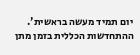יום תמיד מעשה בראשית'. ההתחדשות הכללית בזמן מתן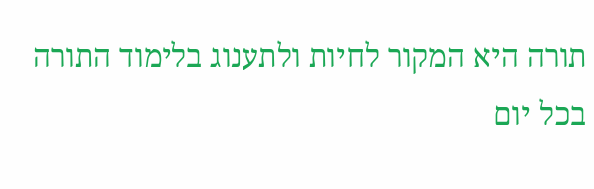תורה היא המקור לחיות ולתענוג בלימוד התורה בכל יום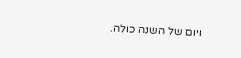ויום של השנה כולה.